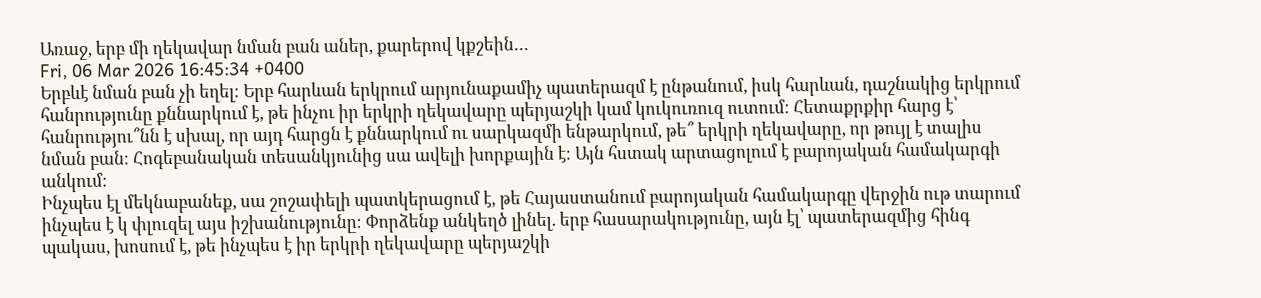Առաջ, երբ մի ղեկավար նման բան աներ, քարերով կքշեին․․․
Fri, 06 Mar 2026 16:45:34 +0400
Երբևէ նման բան չի եղել։ Երբ հարևան երկրում արյունաքամիչ պատերազմ է ընթանում, իսկ հարևան, դաշնակից երկրում հանրությունը քննարկում է, թե ինչու իր երկրի ղեկավարը պերյաշկի կամ կուկուռուզ ուտում։ Հետաքրքիր հարց է՝ հանրությու՞նն է սխալ, որ այդ հարցն է քննարկում ու սարկազմի ենթարկում, թե՞ երկրի ղեկավարը, որ թույլ է տալիս նման բան։ Հոգեբանական տեսանկյունից սա ավելի խորքային է։ Այն հստակ արտացոլում է բարոյական համակարգի անկում։
Ինչպես էլ մեկնաբանեք, սա շոշափելի պատկերացում է, թե Հայաստանում բարոյական համակարգը վերջին ութ տարում ինչպես է կ փլուզել այս իշխանությունը։ Փորձենք անկեղծ լինել. երբ հասարակությունը, այն էլ՝ պատերազմից հինգ պակաս, խոսում է, թե ինչպես է իր երկրի ղեկավարը պերյաշկի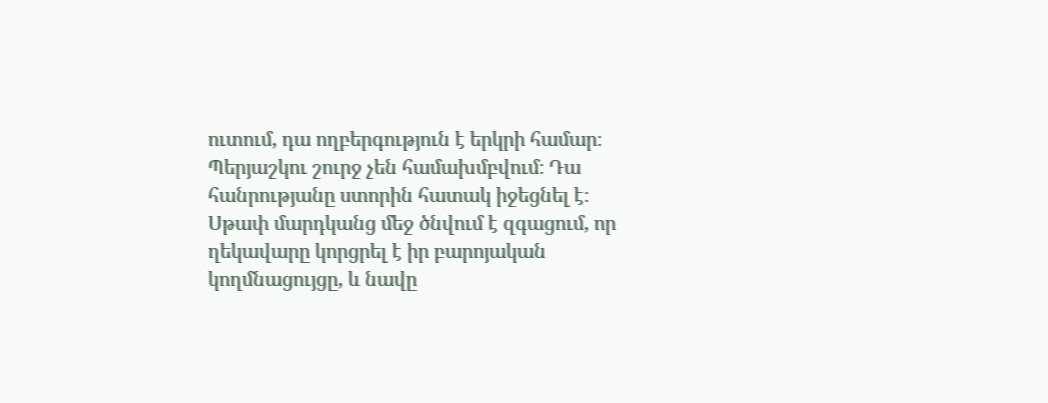ուտում, դա ողբերգություն է երկրի համար։ Պերյաշկու շուրջ չեն համախմբվում։ Դա հանրությանը ստորին հատակ իջեցնել է։ Սթափ մարդկանց մեջ ծնվում է զգացում, որ ղեկավարը կորցրել է իր բարոյական կողմնացույցը, և նավը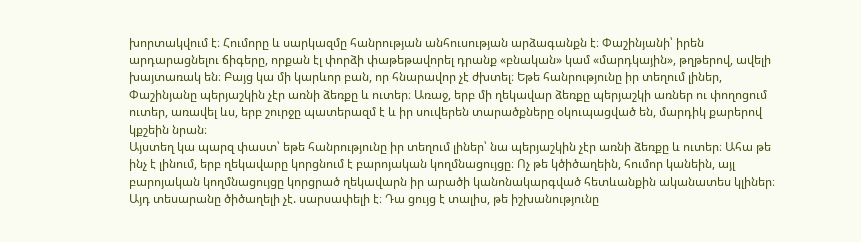խորտակվում է։ Հումորը և սարկազմը հանրության անհուսության արձագանքն է։ Փաշինյանի՝ իրեն արդարացնելու ճիգերը, որքան էլ փորձի փաթեթավորել դրանք «բնական» կամ «մարդկային», թղթերով, ավելի խայտառակ են։ Բայց կա մի կարևոր բան, որ հնարավոր չէ ժխտել։ Եթե հանրությունը իր տեղում լիներ, Փաշինյանը պերյաշկին չէր առնի ձեռքը և ուտեր։ Առաջ, երբ մի ղեկավար ձեռքը պերյաշկի առներ ու փողոցում ուտեր, առավել ևս, երբ շուրջը պատերազմ է և իր սուվերեն տարածքները օկուպացված են, մարդիկ քարերով կքշեին նրան։
Այստեղ կա պարզ փաստ՝ եթե հանրությունը իր տեղում լիներ՝ նա պերյաշկին չէր առնի ձեռքը և ուտեր։ Ահա թե ինչ է լինում, երբ ղեկավարը կորցնում է բարոյական կողմնացույցը։ Ոչ թե կծիծաղեին, հումոր կանեին, այլ բարոյական կողմնացույցը կորցրած ղեկավարն իր արածի կանոնակարգված հետևանքին ականատես կլիներ։ Այդ տեսարանը ծիծաղելի չէ. սարսափելի է։ Դա ցույց է տալիս, թե իշխանությունը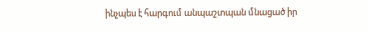ինչպես է հարգում անպաշտպան մնացած իր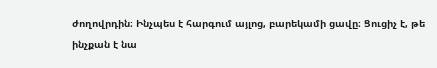ժողովրդին։ Ինչպես է հարգում այլոց, բարեկամի ցավը։ Ցուցիչ է, թե ինչքան է նա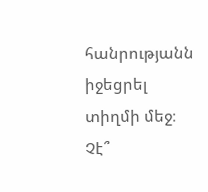հանրությանն իջեցրել տիղմի մեջ։ Չէ՞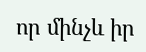որ մինչև իր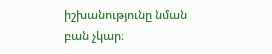իշխանությունը նման բան չկար։